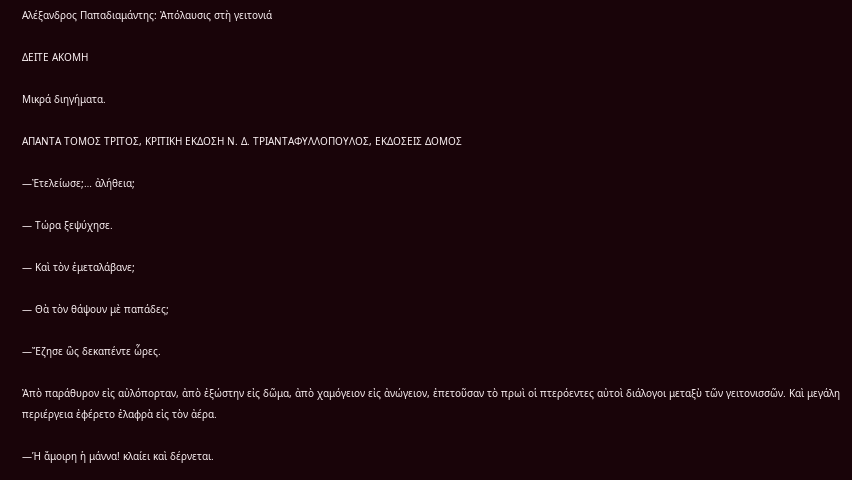Αλέξανδρος Παπαδιαμάντης: Ἀπόλαυσις στὴ γειτονιά

ΔΕΙΤΕ ΑΚΟΜΗ

Μικρά διηγήματα.

ΑΠΑΝΤΑ ΤΟΜΟΣ ΤΡΙΤΟΣ, ΚΡΙΤΙΚΗ ΕΚΔΟΣΗ Ν. Δ. ΤΡΙΑΝΤΑΦΥΛΛΟΠΟΥΛΟΣ, ΕΚΔΟΣΕΙΣ ΔΟΜΟΣ

―Ἐτελείωσε;… ἀλήθεια;

― Τώρα ξεψύχησε.

― Καὶ τὸν ἐμεταλάβανε;

― Θὰ τὸν θάψουν μὲ παπάδες;

―Ἔζησε ὣς δεκαπέντε ὧρες.

Ἀπὸ παράθυρον εἰς αὐλόπορταν, ἀπὸ ἐξώστην εἰς δῶμα, ἀπὸ χαμόγειον εἰς ἀνώγειον, ἐπετοῦσαν τὸ πρωὶ οἱ πτερόεντες αὐτοὶ διάλογοι μεταξὺ τῶν γειτονισσῶν. Καὶ μεγάλη περιέργεια ἐφέρετο ἐλαφρὰ εἰς τὸν ἀέρα.

―Ἡ ἄμοιρη ἡ μάννα! κλαίει καὶ δέρνεται.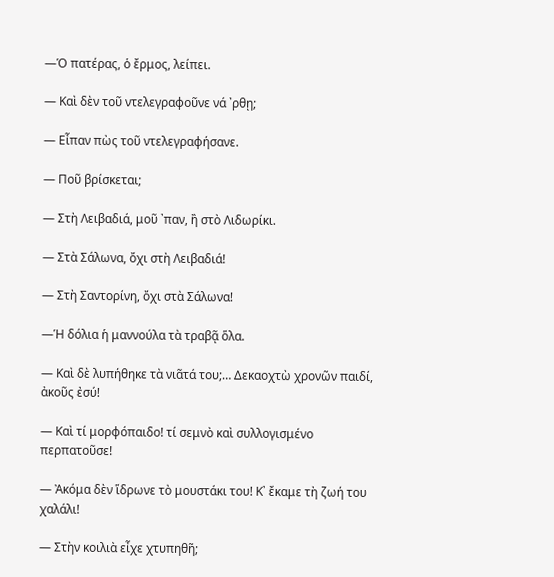―Ὁ πατέρας, ὁ ἔρμος, λείπει.

― Καὶ δὲν τοῦ ντελεγραφοῦνε νά ᾽ρθῃ;

― Εἶπαν πὼς τοῦ ντελεγραφήσανε.

― Ποῦ βρίσκεται;

― Στὴ Λειβαδιά, μοῦ ᾽παν, ἢ στὸ Λιδωρίκι.

― Στὰ Σάλωνα, ὄχι στὴ Λειβαδιά!

― Στὴ Σαντορίνη, ὄχι στὰ Σάλωνα!

―Ἡ δόλια ἡ μαννούλα τὰ τραβᾷ ὅλα.

― Καὶ δὲ λυπήθηκε τὰ νιᾶτά του;… Δεκαοχτὼ χρονῶν παιδί, ἀκοῦς ἐσύ!

― Καὶ τί μορφόπαιδο! τί σεμνὸ καὶ συλλογισμένο περπατοῦσε!

― Ἀκόμα δὲν ἵδρωνε τὸ μουστάκι του! Κ᾽ ἔκαμε τὴ ζωή του χαλάλι!

― Στὴν κοιλιὰ εἶχε χτυπηθῆ;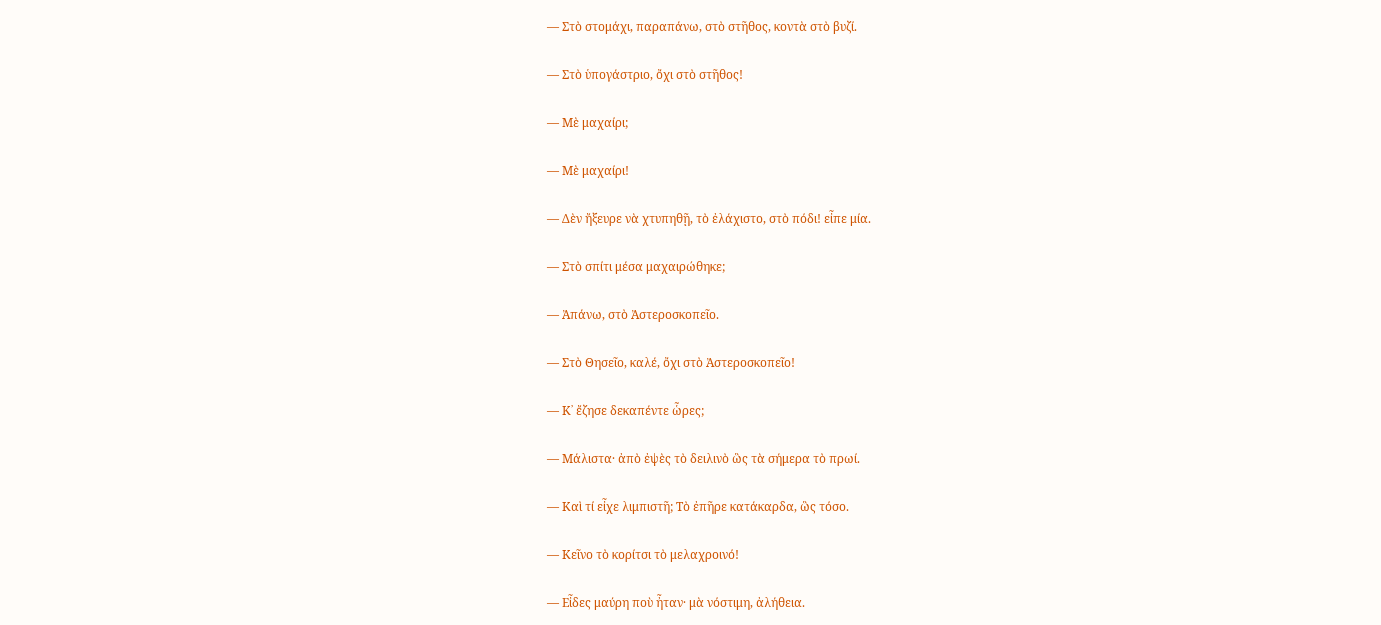― Στὸ στομάχι, παραπάνω, στὸ στῆθος, κοντὰ στὸ βυζί.

― Στὸ ὑπογάστριο, ὄχι στὸ στῆθος!

― Μὲ μαχαίρι;

― Μὲ μαχαίρι!

― Δὲν ἤξευρε νὰ χτυπηθῇ, τὸ ἐλάχιστο, στὸ πόδι! εἶπε μία.

― Στὸ σπίτι μέσα μαχαιρώθηκε;

― Ἀπάνω, στὸ Ἀστεροσκοπεῖο.

― Στὸ Θησεῖο, καλέ, ὄχι στὸ Ἀστεροσκοπεῖο!

― Κ᾽ ἔζησε δεκαπέντε ὧρες;

― Μάλιστα· ἀπὸ ἐψὲς τὸ δειλινὸ ὣς τὰ σήμερα τὸ πρωί.

― Καὶ τί εἶχε λιμπιστῆ; Τὸ ἐπῆρε κατάκαρδα, ὣς τόσο.

― Κεῖνο τὸ κορίτσι τὸ μελαχροινό!

― Εἶδες μαύρη ποὺ ἦταν· μὰ νόστιμη, ἀλήθεια.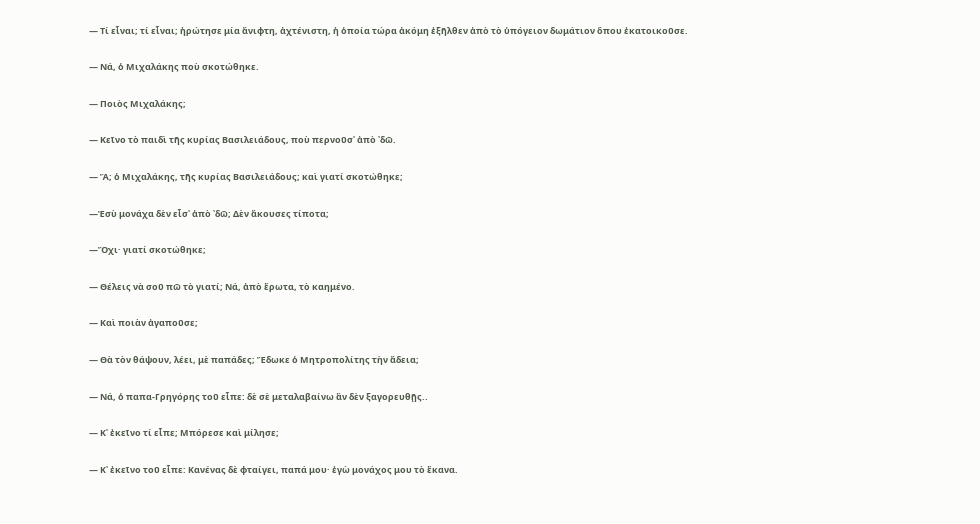― Τί εἶναι; τί εἶναι; ἠρώτησε μία ἄνιφτη, ἀχτένιστη, ἡ ὁποία τώρα ἀκόμη ἐξῆλθεν ἀπὸ τὸ ὑπόγειον δωμάτιον ὅπου ἐκατοικοῦσε.

― Νά, ὁ Μιχαλάκης ποὺ σκοτώθηκε.

― Ποιὸς Μιχαλάκης;

― Κεῖνο τὸ παιδὶ τῆς κυρίας Βασιλειάδους, ποὺ περνοῦσ᾽ ἀπὸ ᾽δῶ.

― Ἄ; ὁ Μιχαλάκης, τῆς κυρίας Βασιλειάδους; καὶ γιατί σκοτώθηκε;

―Ἐσὺ μονάχα δὲν εἶσ᾽ ἀπὸ ᾽δῶ; Δὲν ἄκουσες τίποτα;

―Ὄχι· γιατί σκοτώθηκε;

― Θέλεις νὰ σοῦ πῶ τὸ γιατί; Νά, ἀπὸ ἔρωτα, τὸ καημένο.

― Καὶ ποιὰν ἀγαποῦσε;

― Θὰ τὸν θάψουν, λέει, μὲ παπάδες; Ἔδωκε ὁ Μητροπολίτης τὴν ἄδεια;

― Νά, ὁ παπα-Γρηγόρης τοῦ εἶπε: δὲ σὲ μεταλαβαίνω ἂν δὲν ξαγορευθῇς..

― Κ᾽ ἐκεῖνο τί εἶπε; Μπόρεσε καὶ μίλησε;

― Κ᾽ ἐκεῖνο τοῦ εἶπε: Κανένας δὲ φταίγει, παπά μου· ἐγὼ μονάχος μου τὸ ἔκανα.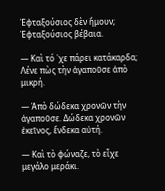Ἐφταξούσιος δὲν ἤμουν; Ἐφταξούσιος βέβαια.

― Καὶ τό ᾽χε πάρει κατάκαρδα; Λένε πὼς τὴν ἀγαποῦσε ἀπὸ μικρή.

― Ἀπὸ δώδεκα χρονῶν τὴν ἀγαποῦσε. Δώδεκα χρονῶν ἐκεῖνος, ἕνδεκα αὐτή.

― Καὶ τὸ φώναζε, τὸ εἶχε μεγάλο μεράκι.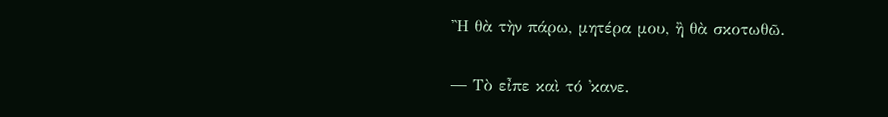Ἢ θὰ τὴν πάρω, μητέρα μου, ἢ θὰ σκοτωθῶ.

― Τὸ εἶπε καὶ τό ᾽κανε.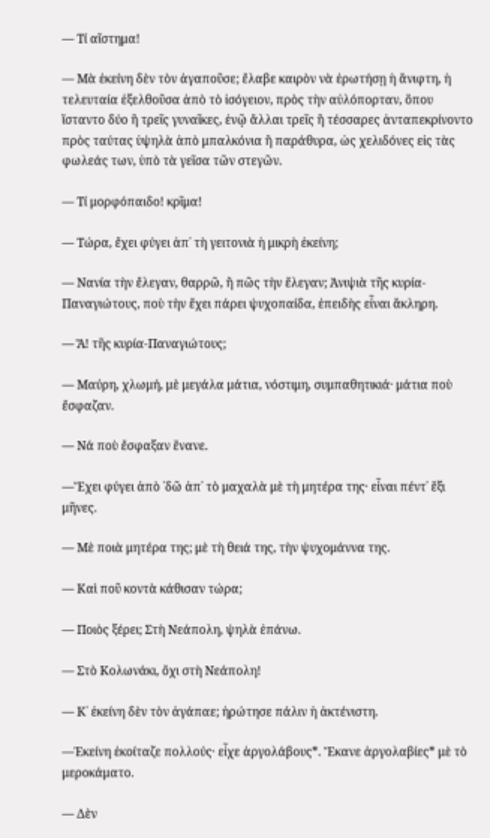― Τί αἴστημα!

― Μὰ ἐκείνη δὲν τὸν ἀγαποῦσε; ἔλαβε καιρὸν νὰ ἐρωτήσῃ ἡ ἄνιφτη, ἡ τελευταία ἐξελθοῦσα ἀπὸ τὸ ἰσόγειον, πρὸς τὴν αὐλόπορταν, ὅπου ἵσταντο δύο ἢ τρεῖς γυναῖκες, ἐνῷ ἄλλαι τρεῖς ἢ τέσσαρες ἀνταπεκρίνοντο πρὸς ταύτας ὑψηλὰ ἀπὸ μπαλκόνια ἢ παράθυρα, ὡς χελιδόνες εἰς τὰς φωλεάς των, ὑπὸ τὰ γεῖσα τῶν στεγῶν.

― Τί μορφόπαιδο! κρῖμα!

― Τώρα, ἔχει φύγει ἀπ᾽ τὴ γειτονιὰ ἡ μικρὴ ἐκείνη;

― Νανία τὴν ἔλεγαν, θαρρῶ, ἢ πῶς τὴν ἔλεγαν; Ἀνιψιὰ τῆς κυρία-Παναγιώτους, ποὺ τὴν ἔχει πάρει ψυχοπαίδα, ἐπειδὴς εἶναι ἄκληρη.

― Ἄ! τῆς κυρία-Παναγιώτους;

― Μαύρη, χλωμή, μὲ μεγάλα μάτια, νόστιμη, συμπαθητικιά· μάτια ποὺ ἔσφαζαν.

― Νά ποὺ ἔσφαξαν ἕνανε.

―Ἔχει φύγει ἀπὸ ᾽δῶ ἀπ᾽ τὸ μαχαλὰ μὲ τὴ μητέρα της· εἶναι πέντ᾽ ἕξι μῆνες.

― Μὲ ποιὰ μητέρα της; μὲ τὴ θειά της, τὴν ψυχομάννα της.

― Καὶ ποῦ κοντὰ κάθισαν τώρα;

― Ποιὸς ξέρει; Στὴ Νεάπολη, ψηλὰ ἐπάνω.

― Στὸ Κολωνάκι, ὄχι στὴ Νεάπολη!

― Κ᾽ ἐκείνη δὲν τὸν ἀγάπαε; ἠρώτησε πάλιν ἡ ἀκτένιστη.

―Ἐκείνη ἐκοίταζε πολλούς· εἶχε ἀργολάβους*. Ἔκανε ἀργολαβίες* μὲ τὸ μεροκάματο.

― Δὲν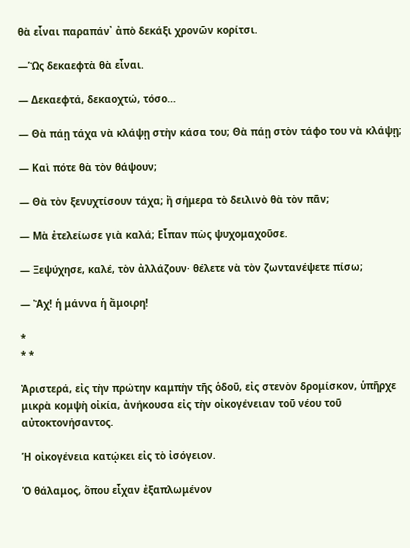θὰ εἶναι παραπάν᾽ ἀπὸ δεκάξι χρονῶν κορίτσι.

―Ὣς δεκαεφτὰ θὰ εἶναι.

― Δεκαεφτά, δεκαοχτώ, τόσο…

― Θὰ πάῃ τάχα νὰ κλάψῃ στὴν κάσα του; Θὰ πάῃ στὸν τάφο του νὰ κλάψῃ;

― Καὶ πότε θὰ τὸν θάψουν;

― Θὰ τὸν ξενυχτίσουν τάχα; ἢ σήμερα τὸ δειλινὸ θὰ τὸν πᾶν;

― Μὰ ἐτελείωσε γιὰ καλά; Εἶπαν πὼς ψυχομαχοῦσε.

― Ξεψύχησε, καλέ, τὸν ἀλλάζουν· θέλετε νὰ τὸν ζωντανέψετε πίσω;

― Ἄχ! ἡ μάννα ἡ ἄμοιρη!

*
* *

Ἀριστερά, εἰς τὴν πρώτην καμπὴν τῆς ὁδοῦ, εἰς στενὸν δρομίσκον, ὑπῆρχε μικρὰ κομψὴ οἰκία, ἀνήκουσα εἰς τὴν οἰκογένειαν τοῦ νέου τοῦ αὐτοκτονήσαντος.

Ἡ οἰκογένεια κατῴκει εἰς τὸ ἰσόγειον.

Ὁ θάλαμος, ὅπου εἶχαν ἐξαπλωμένον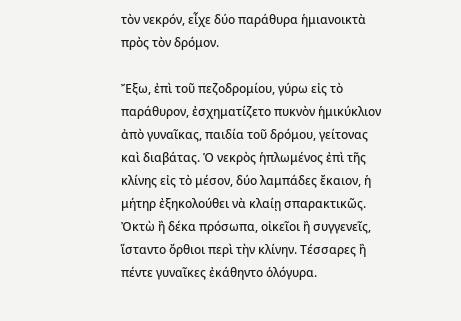τὸν νεκρόν, εἶχε δύο παράθυρα ἡμιανοικτὰ πρὸς τὸν δρόμον.

Ἔξω, ἐπὶ τοῦ πεζοδρομίου, γύρω εἰς τὸ παράθυρον, ἐσχηματίζετο πυκνὸν ἡμικύκλιον ἀπὸ γυναῖκας, παιδία τοῦ δρόμου, γείτονας καὶ διαβάτας. Ὁ νεκρὸς ἡπλωμένος ἐπὶ τῆς κλίνης εἰς τὸ μέσον, δύο λαμπάδες ἔκαιον, ἡ μήτηρ ἐξηκολούθει νὰ κλαίῃ σπαρακτικῶς. Ὀκτὼ ἢ δέκα πρόσωπα, οἰκεῖοι ἢ συγγενεῖς, ἵσταντο ὄρθιοι περὶ τὴν κλίνην. Τέσσαρες ἢ πέντε γυναῖκες ἐκάθηντο ὁλόγυρα.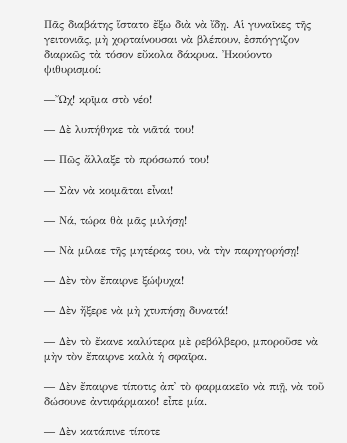Πᾶς διαβάτης ἵστατο ἔξω διὰ νὰ ἴδῃ. Αἱ γυναῖκες τῆς γειτονιᾶς, μὴ χορταίνουσαι νὰ βλέπουν, ἐσπόγγιζον διαρκῶς τὰ τόσον εὔκολα δάκρυα. Ἠκούοντο ψιθυρισμοί:

―Ὤχ! κρῖμα στὸ νέο!

― Δὲ λυπήθηκε τὰ νιᾶτά του!

― Πῶς ἄλλαξε τὸ πρόσωπό του!

― Σὰν νὰ κοιμᾶται εἶναι!

― Νά, τώρα θὰ μᾶς μιλήσῃ!

― Νὰ μίλαε τῆς μητέρας του, νὰ τὴν παρηγορήσῃ!

― Δὲν τὸν ἔπαιρνε ξώψυχα!

― Δὲν ἤξερε νὰ μὴ χτυπήσῃ δυνατά!

― Δὲν τὸ ἔκανε καλύτερα μὲ ρεβόλβερο, μποροῦσε νὰ μὴν τὸν ἔπαιρνε καλὰ ἡ σφαῖρα.

― Δὲν ἔπαιρνε τίποτις ἀπ᾽ τὸ φαρμακεῖο νὰ πιῇ, νὰ τοῦ δώσουνε ἀντιφάρμακο! εἶπε μία.

― Δὲν κατάπινε τίποτε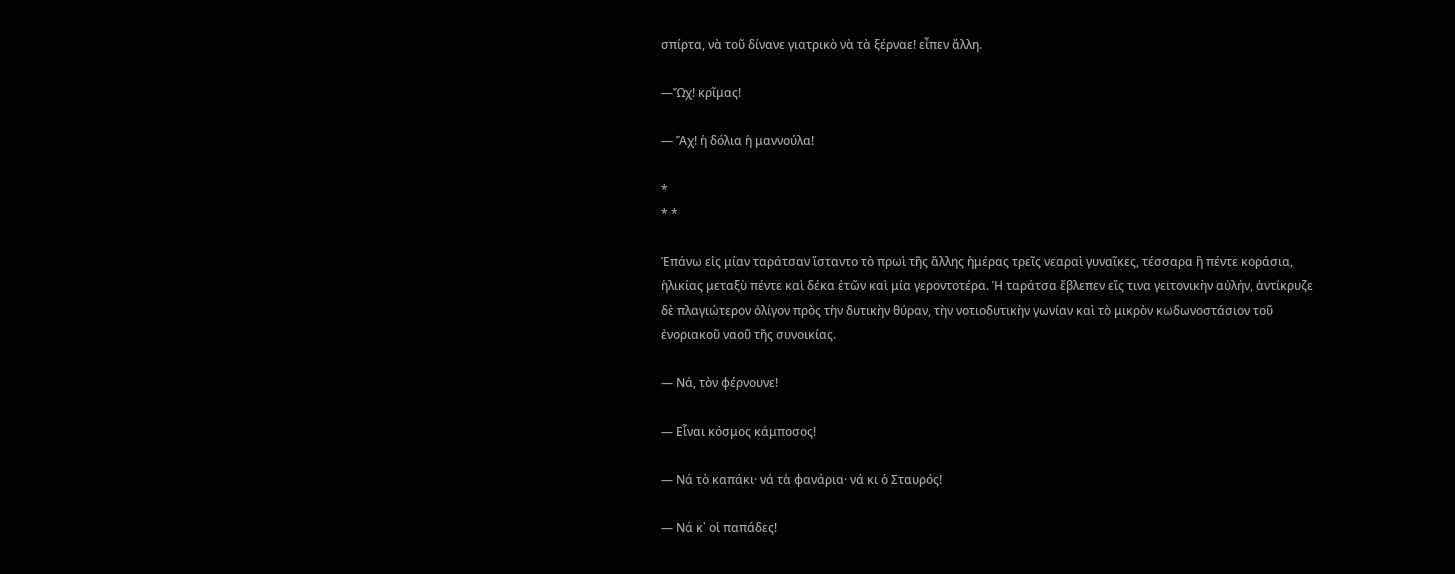σπίρτα, νὰ τοῦ δίνανε γιατρικὸ νὰ τὰ ξέρναε! εἶπεν ἄλλη.

―Ὤχ! κρῖμας!

― Ἄχ! ἡ δόλια ἡ μαννούλα!

*
* *

Ἐπάνω εἰς μίαν ταράτσαν ἵσταντο τὸ πρωὶ τῆς ἄλλης ἡμέρας τρεῖς νεαραὶ γυναῖκες, τέσσαρα ἢ πέντε κοράσια, ἡλικίας μεταξὺ πέντε καὶ δέκα ἐτῶν καὶ μία γεροντοτέρα. Ἡ ταράτσα ἔβλεπεν εἴς τινα γειτονικὴν αὐλήν, ἀντίκρυζε δὲ πλαγιώτερον ὀλίγον πρὸς τὴν δυτικὴν θύραν, τὴν νοτιοδυτικὴν γωνίαν καὶ τὸ μικρὸν κωδωνοστάσιον τοῦ ἐνοριακοῦ ναοῦ τῆς συνοικίας.

― Νά, τὸν φέρνουνε!

― Εἶναι κόσμος κάμποσος!

― Νά τὸ καπάκι· νά τὰ φανάρια· νά κι ὁ Σταυρός!

― Νά κ᾽ οἱ παπάδες!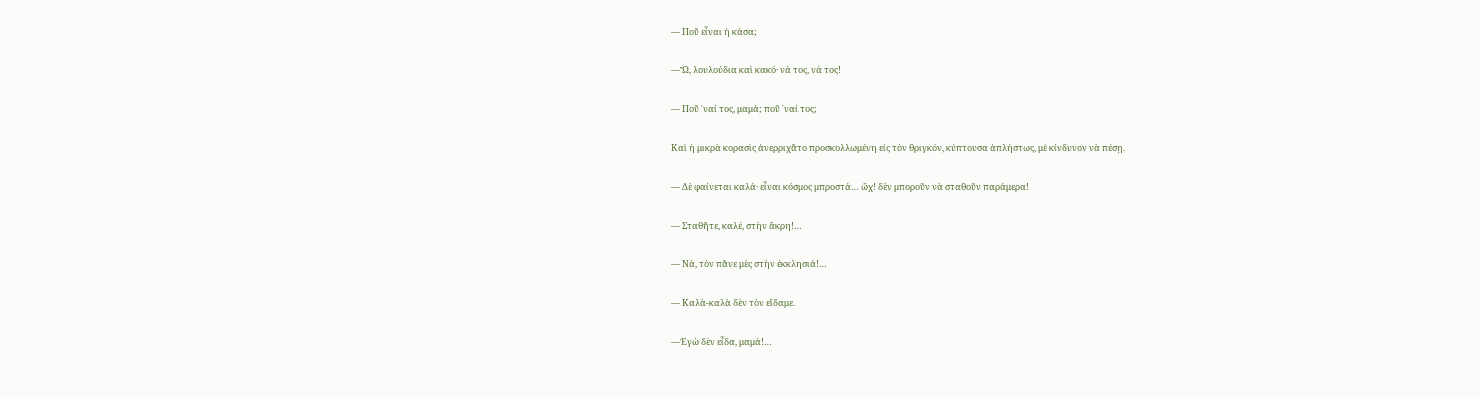― Ποῦ εἶναι ἡ κάσα;

―Ὤ, λουλούδια καὶ κακό· νά τος, νά τος!

― Ποῦ ᾽ναί τος, μαμά; ποῦ ᾽ναί τος;

Καὶ ἡ μικρὰ κορασὶς ἀνερριχᾶτο προσκολλωμένη εἰς τὸν θριγκόν, κύπτουσα ἀπλήστως, μὲ κίνδυνον νὰ πέσῃ.

― Δὲ φαίνεται καλά· εἶναι κόσμος μπροστά… ὤχ! δὲν μποροῦν νὰ σταθοῦν παράμερα!

― Σταθῆτε, καλέ, στὴν ἄκρη!…

― Νά, τὸν πᾶνε μὲς στὴν ἐκκλησιά!…

― Καλὰ-καλὰ δὲν τὸν εἴδαμε.

―Ἐγὼ δὲν εἶδα, μαμά!…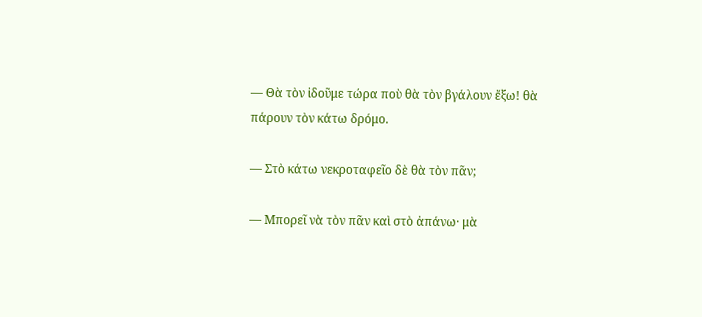― Θὰ τὸν ἰδοῦμε τώρα ποὺ θὰ τὸν βγάλουν ἔξω! θὰ πάρουν τὸν κάτω δρόμο.

― Στὸ κάτω νεκροταφεῖο δὲ θὰ τὸν πᾶν;

― Μπορεῖ νὰ τὸν πᾶν καὶ στὸ ἀπάνω· μὰ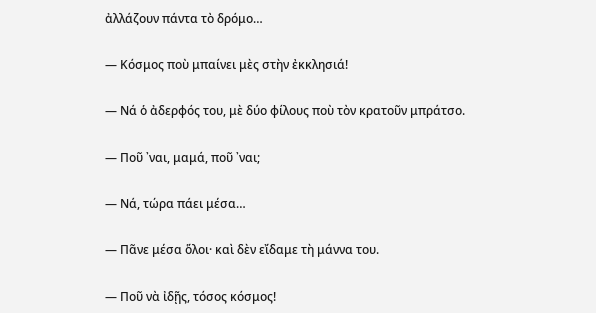ἀλλάζουν πάντα τὸ δρόμο…

― Κόσμος ποὺ μπαίνει μὲς στὴν ἐκκλησιά!

― Νά ὁ ἀδερφός του, μὲ δύο φίλους ποὺ τὸν κρατοῦν μπράτσο.

― Ποῦ ᾽ναι, μαμά, ποῦ ᾽ναι;

― Νά, τώρα πάει μέσα…

― Πᾶνε μέσα ὅλοι· καὶ δὲν εἴδαμε τὴ μάννα του.

― Ποῦ νὰ ἰδῇς, τόσος κόσμος!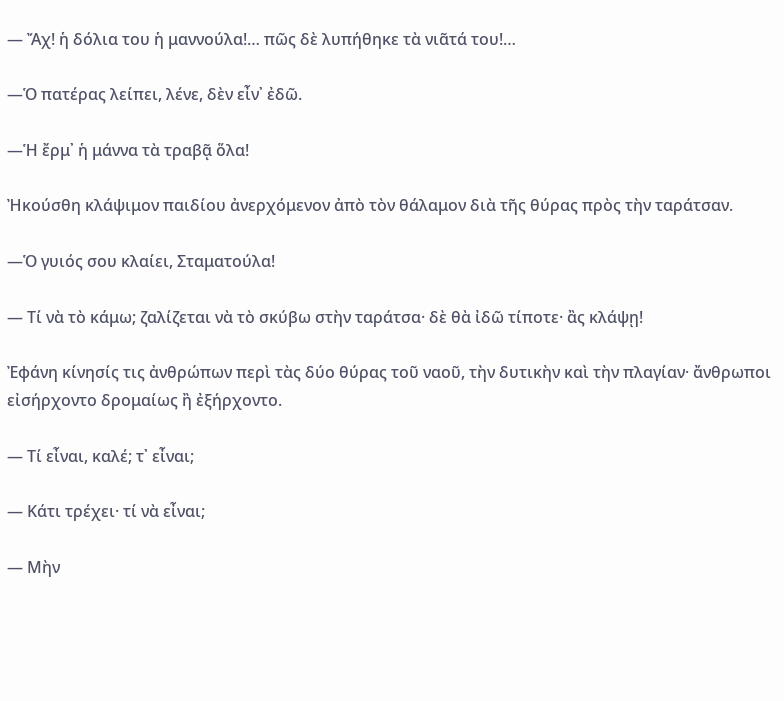― Ἄχ! ἡ δόλια του ἡ μαννούλα!… πῶς δὲ λυπήθηκε τὰ νιᾶτά του!…

―Ὁ πατέρας λείπει, λένε, δὲν εἶν᾽ ἐδῶ.

―Ἡ ἔρμ᾽ ἡ μάννα τὰ τραβᾷ ὅλα!

Ἠκούσθη κλάψιμον παιδίου ἀνερχόμενον ἀπὸ τὸν θάλαμον διὰ τῆς θύρας πρὸς τὴν ταράτσαν.

―Ὁ γυιός σου κλαίει, Σταματούλα!

― Τί νὰ τὸ κάμω; ζαλίζεται νὰ τὸ σκύβω στὴν ταράτσα· δὲ θὰ ἰδῶ τίποτε· ἂς κλάψῃ!

Ἐφάνη κίνησίς τις ἀνθρώπων περὶ τὰς δύο θύρας τοῦ ναοῦ, τὴν δυτικὴν καὶ τὴν πλαγίαν· ἄνθρωποι εἰσήρχοντο δρομαίως ἢ ἐξήρχοντο.

― Τί εἶναι, καλέ; τ᾽ εἶναι;

― Κάτι τρέχει· τί νὰ εἶναι;

― Μὴν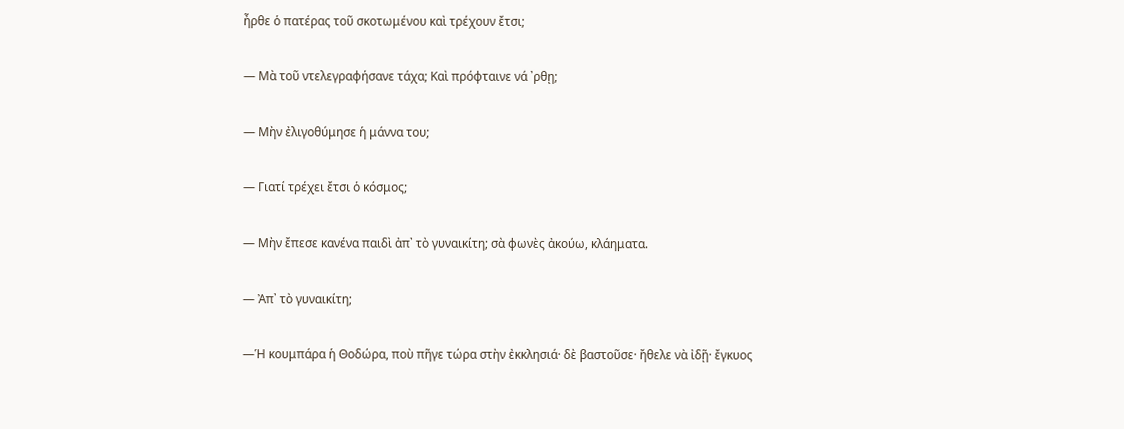ἦρθε ὁ πατέρας τοῦ σκοτωμένου καὶ τρέχουν ἔτσι;

― Μὰ τοῦ ντελεγραφήσανε τάχα; Καὶ πρόφταινε νά ᾽ρθῃ;

― Μὴν ἐλιγοθύμησε ἡ μάννα του;

― Γιατί τρέχει ἔτσι ὁ κόσμος;

― Μὴν ἔπεσε κανένα παιδὶ ἀπ᾽ τὸ γυναικίτη; σὰ φωνὲς ἀκούω, κλάηματα.

― Ἀπ᾽ τὸ γυναικίτη;

―Ἡ κουμπάρα ἡ Θοδώρα, ποὺ πῆγε τώρα στὴν ἐκκλησιά· δὲ βαστοῦσε· ἤθελε νὰ ἰδῇ· ἔγκυος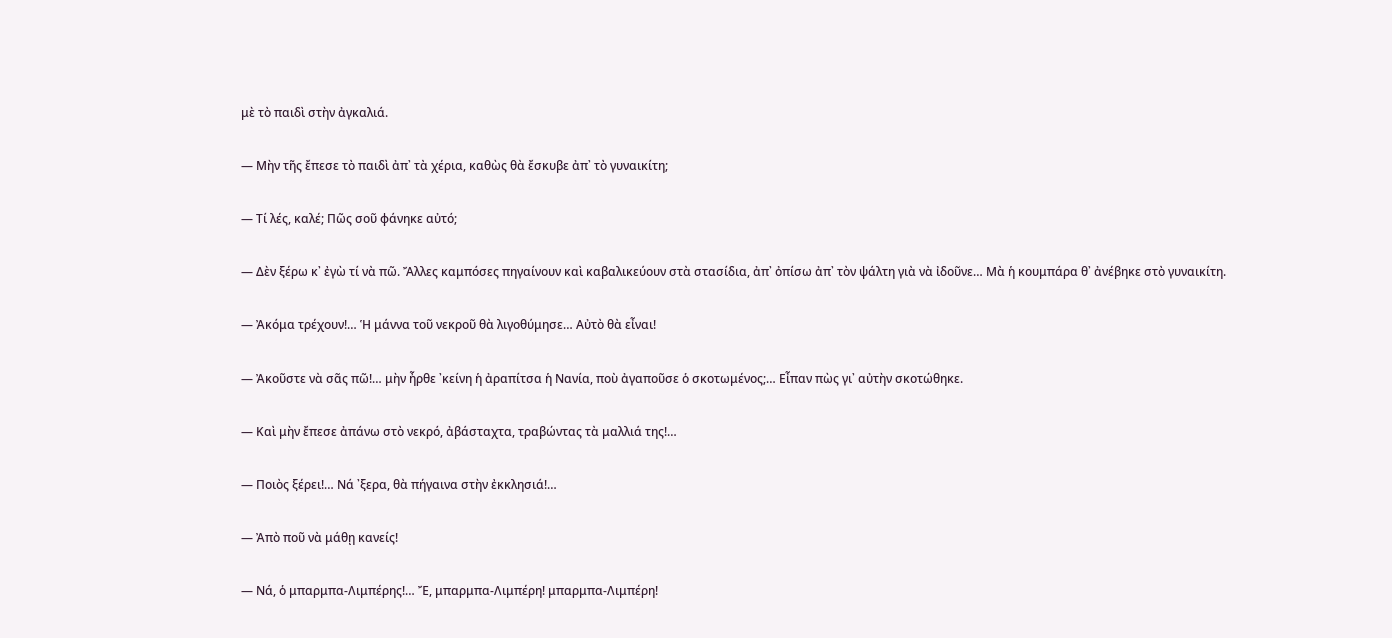μὲ τὸ παιδὶ στὴν ἀγκαλιά.

― Μὴν τῆς ἔπεσε τὸ παιδὶ ἀπ᾽ τὰ χέρια, καθὼς θὰ ἔσκυβε ἀπ᾽ τὸ γυναικίτη;

― Τί λές, καλέ; Πῶς σοῦ φάνηκε αὐτό;

― Δὲν ξέρω κ᾽ ἐγὼ τί νὰ πῶ. Ἄλλες καμπόσες πηγαίνουν καὶ καβαλικεύουν στὰ στασίδια, ἀπ᾽ ὀπίσω ἀπ᾽ τὸν ψάλτη γιὰ νὰ ἰδοῦνε… Μὰ ἡ κουμπάρα θ᾽ ἀνέβηκε στὸ γυναικίτη.

― Ἀκόμα τρέχουν!… Ἡ μάννα τοῦ νεκροῦ θὰ λιγοθύμησε… Αὐτὸ θὰ εἶναι!

― Ἀκοῦστε νὰ σᾶς πῶ!… μὴν ἦρθε ᾽κείνη ἡ ἀραπίτσα ἡ Νανία, ποὺ ἀγαποῦσε ὁ σκοτωμένος;… Εἶπαν πὼς γι᾽ αὐτὴν σκοτώθηκε.

― Καὶ μὴν ἔπεσε ἀπάνω στὸ νεκρό, ἀβάσταχτα, τραβώντας τὰ μαλλιά της!…

― Ποιὸς ξέρει!… Νά ᾽ξερα, θὰ πήγαινα στὴν ἐκκλησιά!…

― Ἀπὸ ποῦ νὰ μάθῃ κανείς!

― Νά, ὁ μπαρμπα-Λιμπέρης!… Ἔ, μπαρμπα-Λιμπέρη! μπαρμπα-Λιμπέρη!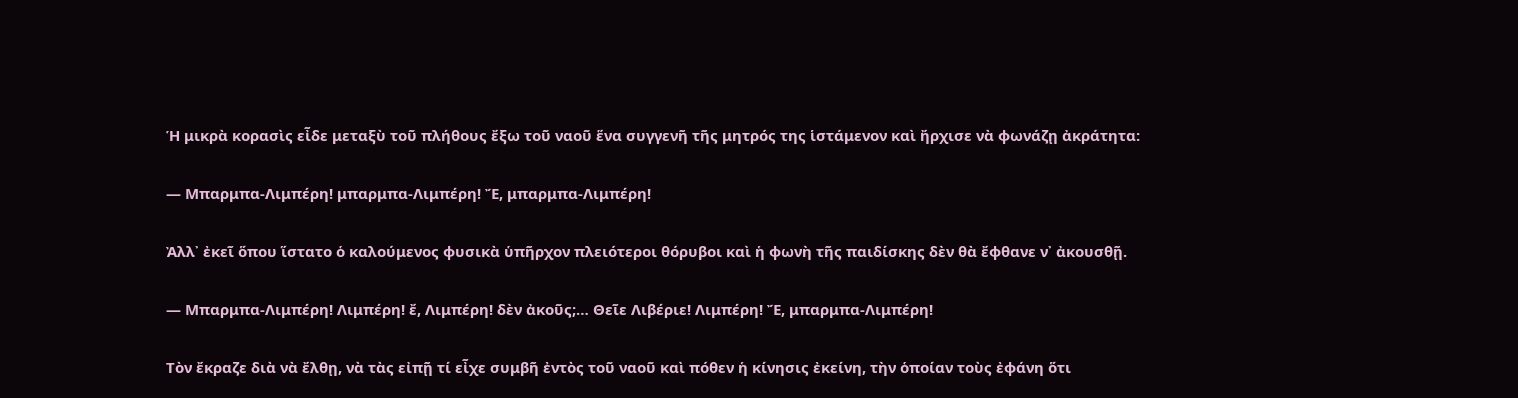Ἡ μικρὰ κορασὶς εἶδε μεταξὺ τοῦ πλήθους ἔξω τοῦ ναοῦ ἕνα συγγενῆ τῆς μητρός της ἱστάμενον καὶ ἤρχισε νὰ φωνάζῃ ἀκράτητα:

― Μπαρμπα-Λιμπέρη! μπαρμπα-Λιμπέρη! Ἔ, μπαρμπα-Λιμπέρη!

Ἀλλ᾽ ἐκεῖ ὅπου ἵστατο ὁ καλούμενος φυσικὰ ὑπῆρχον πλειότεροι θόρυβοι καὶ ἡ φωνὴ τῆς παιδίσκης δὲν θὰ ἔφθανε ν᾽ ἀκουσθῇ.

― Μπαρμπα-Λιμπέρη! Λιμπέρη! ἔ, Λιμπέρη! δὲν ἀκοῦς;… Θεῖε Λιβέριε! Λιμπέρη! Ἔ, μπαρμπα-Λιμπέρη!

Τὸν ἔκραζε διὰ νὰ ἔλθῃ, νὰ τὰς εἰπῇ τί εἶχε συμβῆ ἐντὸς τοῦ ναοῦ καὶ πόθεν ἡ κίνησις ἐκείνη, τὴν ὁποίαν τοὺς ἐφάνη ὅτι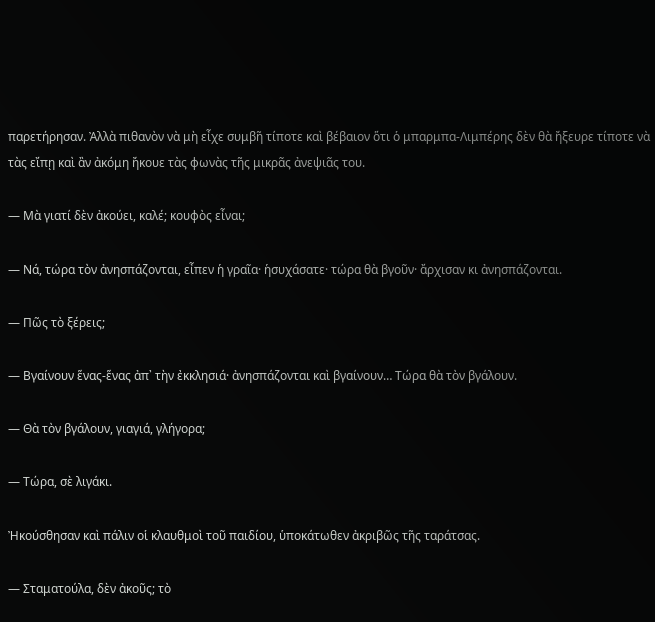παρετήρησαν. Ἀλλὰ πιθανὸν νὰ μὴ εἶχε συμβῆ τίποτε καὶ βέβαιον ὅτι ὁ μπαρμπα-Λιμπέρης δὲν θὰ ἤξευρε τίποτε νὰ τὰς εἴπῃ καὶ ἂν ἀκόμη ἤκουε τὰς φωνὰς τῆς μικρᾶς ἀνεψιᾶς του.

― Μὰ γιατί δὲν ἀκούει, καλέ; κουφὸς εἶναι;

― Νά, τώρα τὸν ἀνησπάζονται, εἶπεν ἡ γραῖα· ἡσυχάσατε· τώρα θὰ βγοῦν· ἄρχισαν κι ἀνησπάζονται.

― Πῶς τὸ ξέρεις;

― Βγαίνουν ἕνας-ἕνας ἀπ᾽ τὴν ἐκκλησιά· ἀνησπάζονται καὶ βγαίνουν… Τώρα θὰ τὸν βγάλουν.

― Θὰ τὸν βγάλουν, γιαγιά, γλήγορα;

― Τώρα, σὲ λιγάκι.

Ἠκούσθησαν καὶ πάλιν οἱ κλαυθμοὶ τοῦ παιδίου, ὑποκάτωθεν ἀκριβῶς τῆς ταράτσας.

― Σταματούλα, δὲν ἀκοῦς; τὸ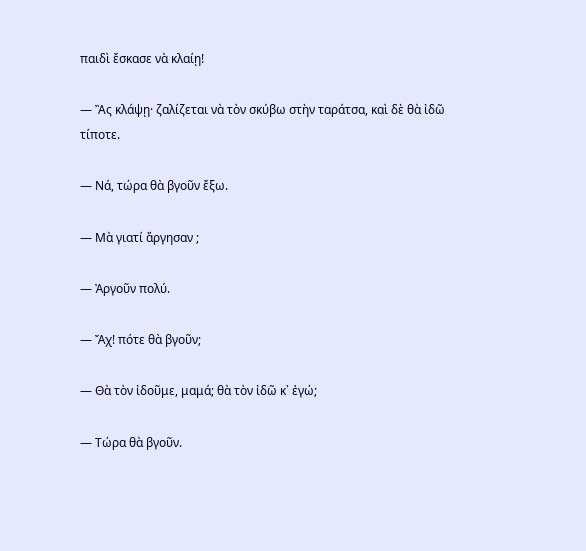παιδὶ ἔσκασε νὰ κλαίῃ!

― Ἂς κλάψῃ· ζαλίζεται νὰ τὸν σκύβω στὴν ταράτσα, καὶ δὲ θὰ ἰδῶ τίποτε.

― Νά, τώρα θὰ βγοῦν ἔξω.

― Μὰ γιατί ἄργησαν ;

― Ἀργοῦν πολύ.

― Ἄχ! πότε θὰ βγοῦν;

― Θὰ τὸν ἰδοῦμε, μαμά; θὰ τὸν ἰδῶ κ᾽ ἐγώ;

― Τώρα θὰ βγοῦν.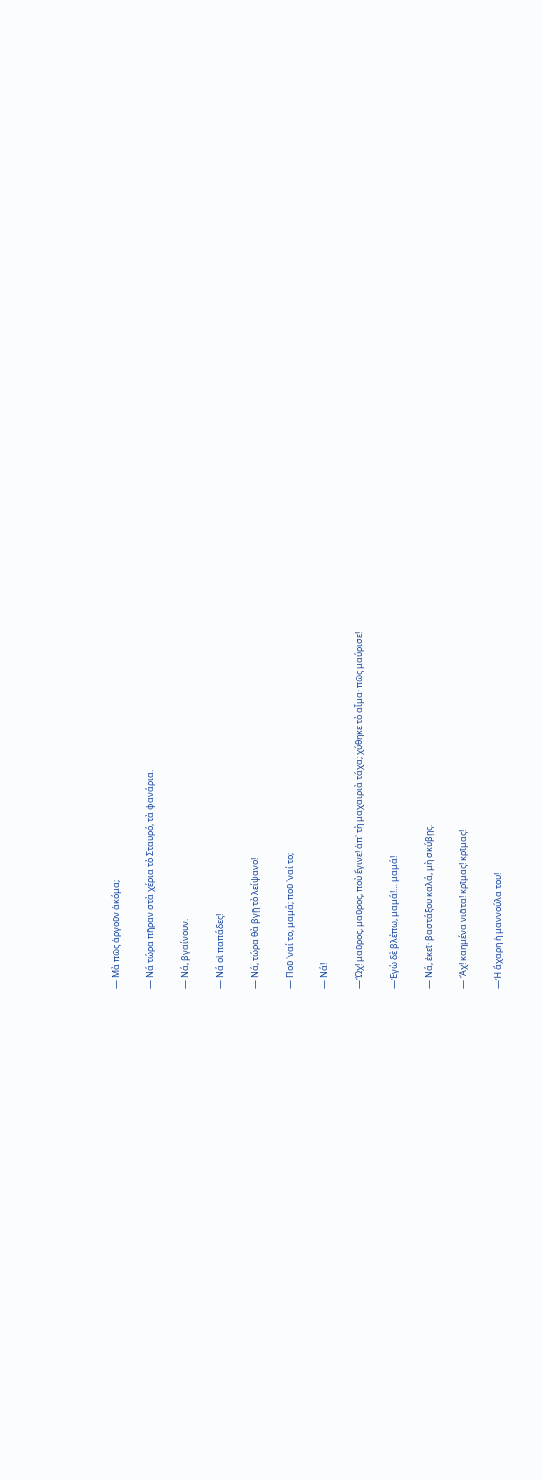― Μὰ πῶς ἀργοῦν ἀκόμα;

― Νά τώρα πῆραν στὰ χέρια τὸ Σταυρό, τὰ φανάρια.

― Νά, βγαίνουν.

― Νά οἱ παπάδες!

― Νά, τώρα θὰ βγῇ τὸ λείψανο!

― Ποῦ ᾽ναί το, μαμά; ποῦ ᾽ναί το;

― Νά!

―Ὤχ! μαῦρος, μαῦρος, ποὺ ἔγινε! ἀπ᾽ τὴ μαχαιριὰ τάχα; χύθηκε τὸ αἷμα· πῶς μαύρισε!

―Ἐγὼ δὲ βλέπω, μαμά!… μαμά!

― Νά, ἐκεῖ· βαστάξου καλά, μὴ σκύβῃς.

― Ἄχ! καημένα νιᾶτα! κρῖμας! κρῖμας!

―Ἡ ἄχαρη ἡ μαννούλα του!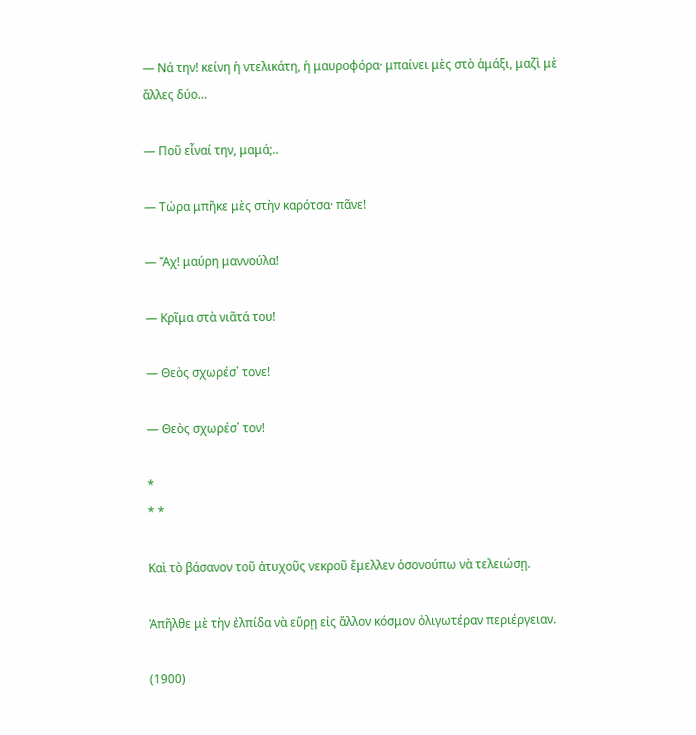― Νά την! κείνη ἡ ντελικάτη, ἡ μαυροφόρα· μπαίνει μὲς στὸ ἁμάξι, μαζὶ μὲ ἄλλες δύο…

― Ποῦ εἶναί την, μαμά;..

― Τώρα μπῆκε μὲς στὴν καρότσα· πᾶνε!

― Ἄχ! μαύρη μαννούλα!

― Κρῖμα στὰ νιᾶτά του!

― Θεὸς σχωρέσ᾽ τονε!

― Θεὸς σχωρέσ᾽ τον!

*
* *

Καὶ τὸ βάσανον τοῦ ἀτυχοῦς νεκροῦ ἔμελλεν ὁσονούπω νὰ τελειώσῃ.

Ἀπῆλθε μὲ τὴν ἐλπίδα νὰ εὕρῃ εἰς ἄλλον κόσμον ὀλιγωτέραν περιέργειαν.

(1900)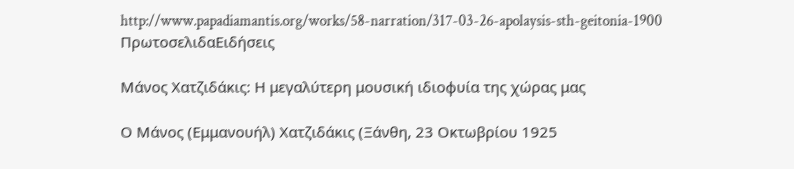http://www.papadiamantis.org/works/58-narration/317-03-26-apolaysis-sth-geitonia-1900 ΠρωτοσελιδαΕιδήσεις

Μάνος Χατζιδάκις: Η μεγαλύτερη μουσική ιδιοφυία της χώρας μας

Ο Μάνος (Εμμανουήλ) Χατζιδάκις (Ξάνθη, 23 Οκτωβρίου 1925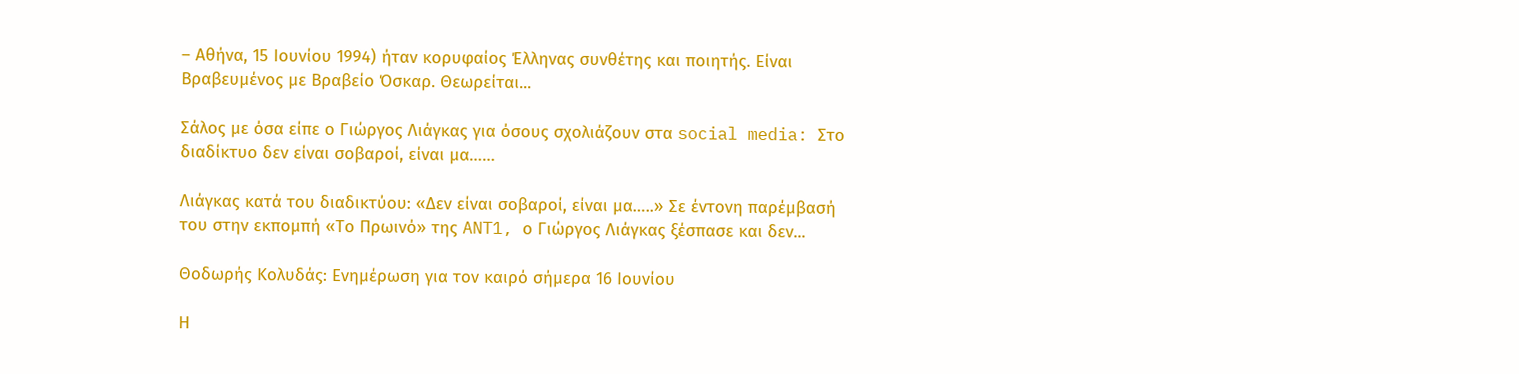– Αθήνα, 15 Ιουνίου 1994) ήταν κορυφαίος Έλληνας συνθέτης και ποιητής. Είναι Βραβευμένος με Βραβείο Όσκαρ. Θεωρείται...

Σάλος με όσα είπε ο Γιώργος Λιάγκας για όσους σχολιάζουν στα social media: Στο διαδίκτυο δεν είναι σοβαροί, είναι μα……

Λιάγκας κατά του διαδικτύου: «Δεν είναι σοβαροί, είναι μα…..» Σε έντονη παρέμβασή του στην εκπομπή «Το Πρωινό» της ANT1, ο Γιώργος Λιάγκας ξέσπασε και δεν...

Θοδωρής Κολυδάς: Ενημέρωση για τον καιρό σήμερα 16 Ιουνίου

Η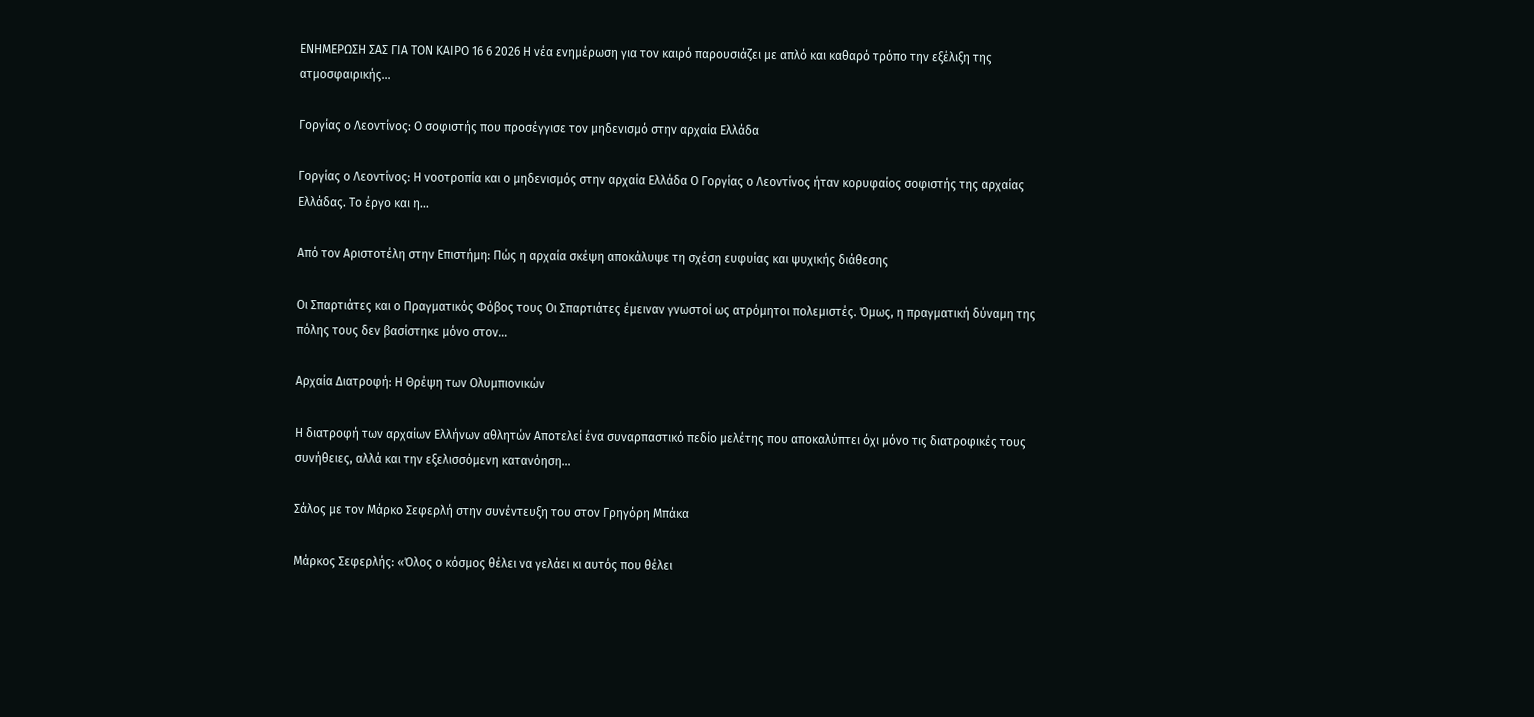ΕΝΗΜΕΡΩΣΗ ΣΑΣ ΓΙΑ ΤΟΝ ΚΑΙΡΟ 16 6 2026 Η νέα ενημέρωση για τον καιρό παρουσιάζει με απλό και καθαρό τρόπο την εξέλιξη της ατμοσφαιρικής...

Γοργίας ο Λεοντίνος: Ο σοφιστής που προσέγγισε τον μηδενισμό στην αρχαία Ελλάδα

Γοργίας ο Λεοντίνος: Η νοοτροπία και ο μηδενισμός στην αρχαία Ελλάδα Ο Γοργίας ο Λεοντίνος ήταν κορυφαίος σοφιστής της αρχαίας Ελλάδας. Το έργο και η...

Από τον Αριστοτέλη στην Επιστήμη: Πώς η αρχαία σκέψη αποκάλυψε τη σχέση ευφυίας και ψυχικής διάθεσης

Οι Σπαρτιάτες και ο Πραγματικός Φόβος τους Οι Σπαρτιάτες έμειναν γνωστοί ως ατρόμητοι πολεμιστές. Όμως, η πραγματική δύναμη της πόλης τους δεν βασίστηκε μόνο στον...

Αρχαία Διατροφή: Η Θρέψη των Ολυμπιονικών

Η διατροφή των αρχαίων Ελλήνων αθλητών Αποτελεί ένα συναρπαστικό πεδίο μελέτης που αποκαλύπτει όχι μόνο τις διατροφικές τους συνήθειες, αλλά και την εξελισσόμενη κατανόηση...

Σάλος με τον Μάρκο Σεφερλή στην συνέντευξη του στον Γρηγόρη Μπάκα

Μάρκος Σεφερλής: «Όλος ο κόσμος θέλει να γελάει κι αυτός που θέλει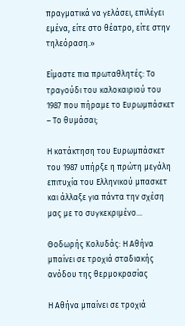πραγματικά να γελάσει, επιλέγει εμένα, είτε στο θέατρο, είτε στην τηλεόραση.»

Είμαστε πια πρωταθλητές: Το τραγούδι του καλοκαιριού του 1987 που πήραμε το Ευρωμπάσκετ – Το θυμάσαι;

Η κατάκτηση του Ευρωμπάσκετ του 1987 υπήρξε η πρώτη μεγάλη επιτυχία του Ελληνικού μπασκετ και άλλαξε για πάντα την σχέση μας με το συγκεκριμένο...

Θοδωρής Κολυδάς: Η Αθήνα μπαίνει σε τροχιά σταδιακής ανόδου της θερμοκρασίας

Η Αθήνα μπαίνει σε τροχιά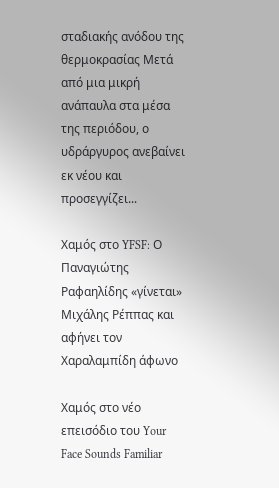σταδιακής ανόδου της θερμοκρασίας Μετά από μια μικρή ανάπαυλα στα μέσα της περιόδου, ο υδράργυρος ανεβαίνει εκ νέου και προσεγγίζει...

Χαμός στο YFSF: Ο Παναγιώτης Ραφαηλίδης «γίνεται» Μιχάλης Ρέππας και αφήνει τον Χαραλαμπίδη άφωνο

Χαμός στο νέο  επεισόδιο του Your Face Sounds Familiar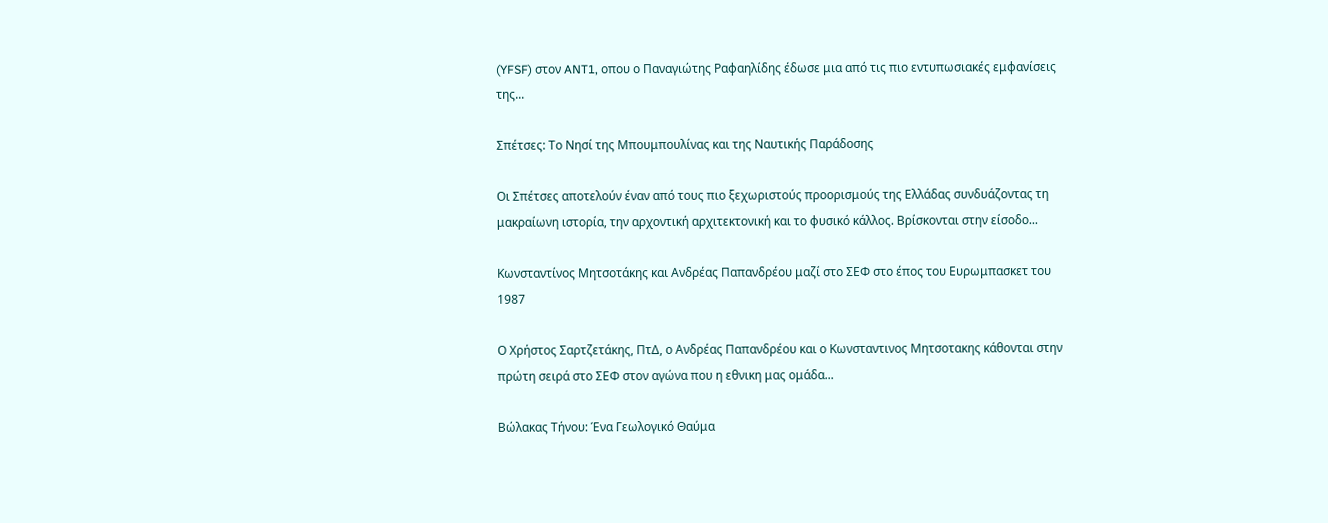(YFSF) στον ANT1, οπου ο Παναγιώτης Ραφαηλίδης έδωσε μια από τις πιο εντυπωσιακές εμφανίσεις της...

Σπέτσες: Το Νησί της Μπουμπουλίνας και της Ναυτικής Παράδοσης

Οι Σπέτσες αποτελούν έναν από τους πιο ξεχωριστούς προορισμούς της Ελλάδας συνδυάζοντας τη μακραίωνη ιστορία, την αρχοντική αρχιτεκτονική και το φυσικό κάλλος. Βρίσκονται στην είσοδο...

Κωνσταντίνος Μητσοτάκης και Ανδρέας Παπανδρέου μαζί στο ΣΕΦ στο έπος του Ευρωμπασκετ του 1987

Ο Χρήστος Σαρτζετάκης, ΠτΔ, ο Ανδρέας Παπανδρέου και ο Κωνσταντινος Μητσοτακης κάθονται στην πρώτη σειρά στο ΣΕΦ στον αγώνα που η εθνικη μας ομάδα...

Βώλακας Τήνου: Ένα Γεωλογικό Θαύμα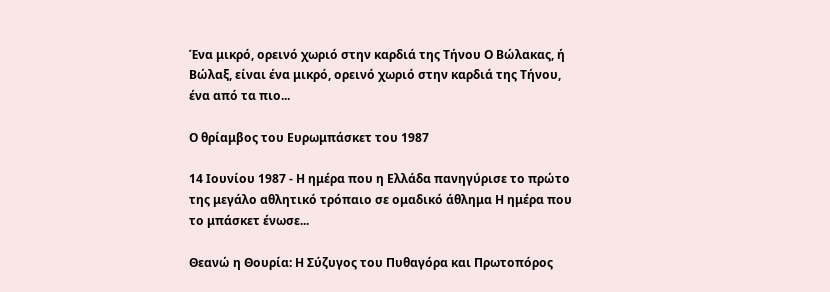Ένα μικρό, ορεινό χωριό στην καρδιά της Τήνου Ο Βώλακας, ή Βώλαξ, είναι ένα μικρό, ορεινό χωριό στην καρδιά της Τήνου, ένα από τα πιο...

Ο θρίαμβος του Ευρωμπάσκετ του 1987

14 Ιουνίου 1987 - Η ημέρα που η Ελλάδα πανηγύρισε το πρώτο της μεγάλο αθλητικό τρόπαιο σε ομαδικό άθλημα Η ημέρα που το μπάσκετ ένωσε...

Θεανώ η Θουρία: Η Σύζυγος του Πυθαγόρα και Πρωτοπόρος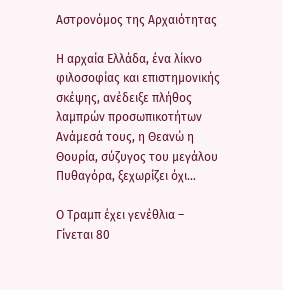Αστρονόμος της Αρχαιότητας

Η αρχαία Ελλάδα, ένα λίκνο φιλοσοφίας και επιστημονικής σκέψης, ανέδειξε πλήθος λαμπρών προσωπικοτήτων Ανάμεσά τους, η Θεανώ η Θουρία, σύζυγος του μεγάλου Πυθαγόρα, ξεχωρίζει όχι...

Ο Τραμπ έχει γενέθλια – Γίνεται 80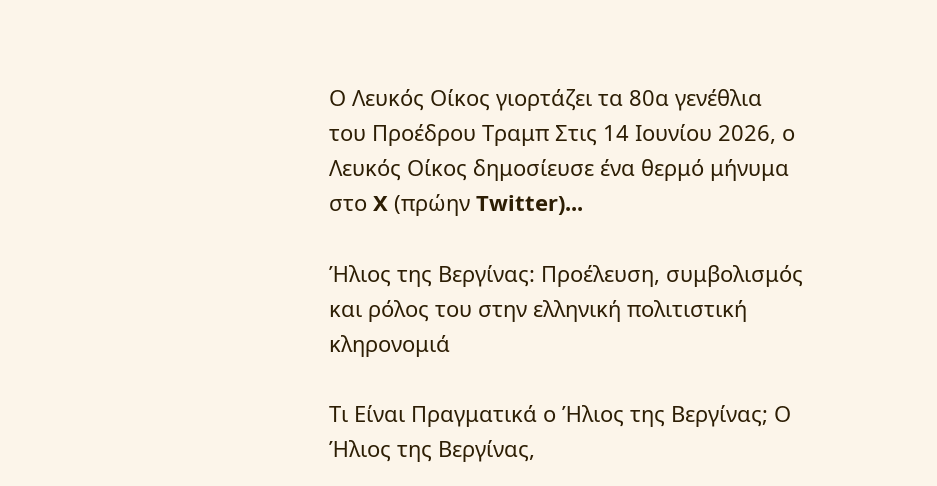Ο Λευκός Οίκος γιορτάζει τα 80α γενέθλια του Προέδρου Τραμπ Στις 14 Ιουνίου 2026, ο Λευκός Οίκος δημοσίευσε ένα θερμό μήνυμα στο X (πρώην Twitter)...

Ήλιος της Βεργίνας: Προέλευση, συμβολισμός και ρόλος του στην ελληνική πολιτιστική κληρονομιά

Τι Είναι Πραγματικά ο Ήλιος της Βεργίνας; Ο Ήλιος της Βεργίνας,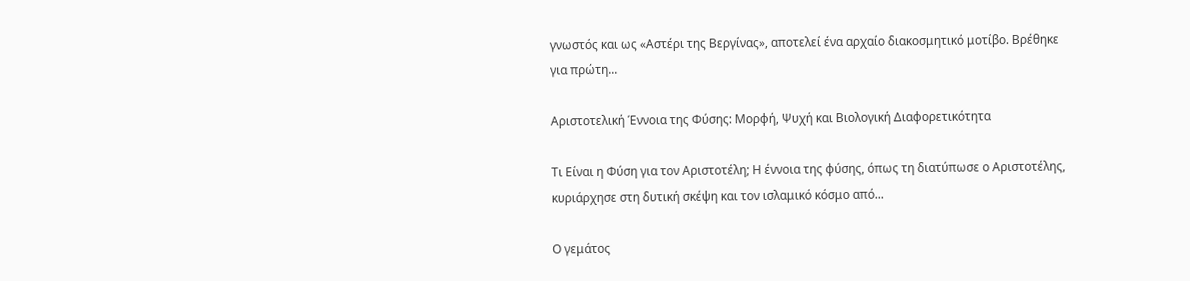γνωστός και ως «Αστέρι της Βεργίνας», αποτελεί ένα αρχαίο διακοσμητικό μοτίβο. Βρέθηκε για πρώτη...

Αριστοτελική Έννοια της Φύσης: Μορφή, Ψυχή και Βιολογική Διαφορετικότητα

Τι Είναι η Φύση για τον Αριστοτέλη; Η έννοια της φύσης, όπως τη διατύπωσε ο Αριστοτέλης, κυριάρχησε στη δυτική σκέψη και τον ισλαμικό κόσμο από...

Ο γεμάτος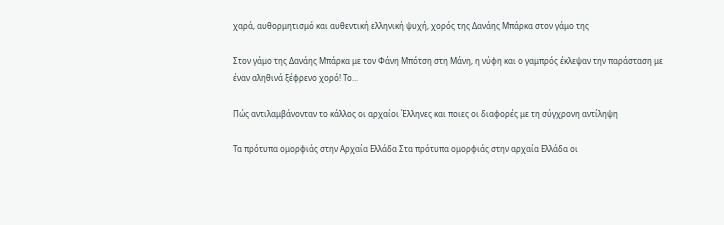χαρά, αυθορμητισμό και αυθεντική ελληνική ψυχή, χορός της Δανάης Μπάρκα στον γάμο της

Στον γάμο της Δανάης Μπάρκα με τον Φάνη Μπότση στη Μάνη, η νύφη και ο γαμπρός έκλεψαν την παράσταση με έναν αληθινά ξέφρενο χορό! Το...

Πώς αντιλαμβάνονταν το κάλλος οι αρχαίοι Έλληνες και ποιες οι διαφορές με τη σύγχρονη αντίληψη

Τα πρότυπα ομορφιάς στην Αρχαία Ελλάδα Στα πρότυπα ομορφιάς στην αρχαία Ελλάδα οι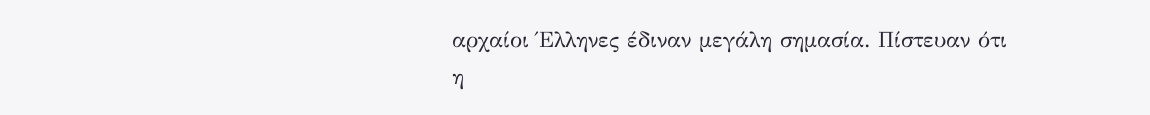αρχαίοι Έλληνες έδιναν μεγάλη σημασία. Πίστευαν ότι η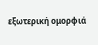εξωτερική ομορφιά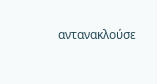αντανακλούσε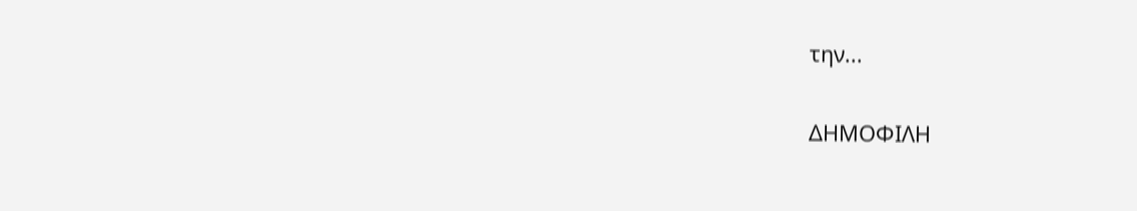την...

ΔΗΜΟΦΙΛΗ